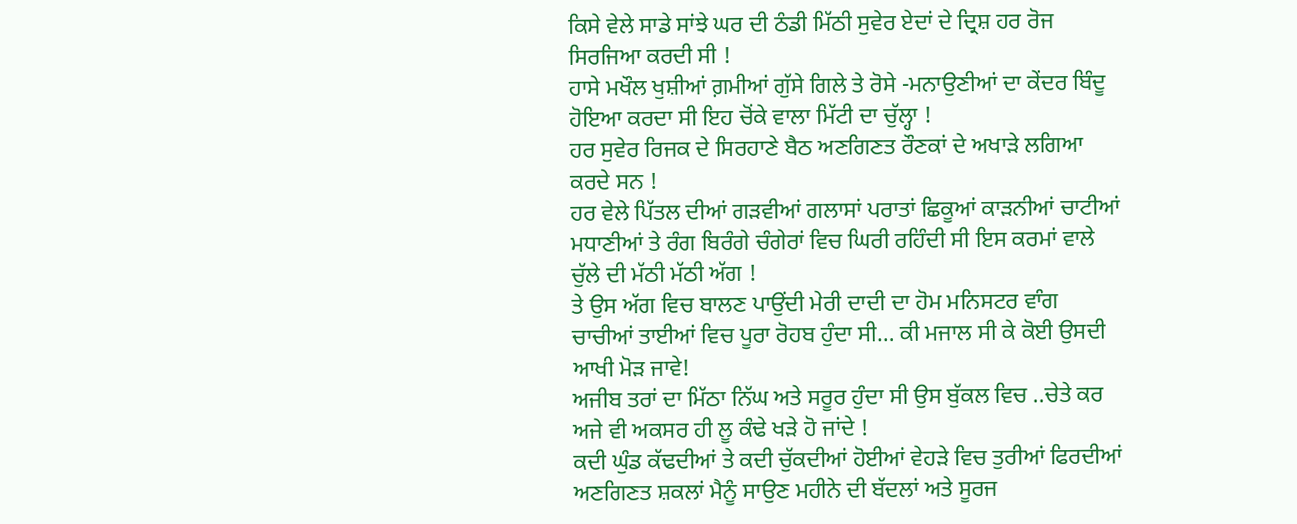ਕਿਸੇ ਵੇਲੇ ਸਾਡੇ ਸਾਂਝੇ ਘਰ ਦੀ ਠੰਡੀ ਮਿੱਠੀ ਸੁਵੇਰ ਏਦਾਂ ਦੇ ਦ੍ਰਿਸ਼ ਹਰ ਰੋਜ ਸਿਰਜਿਆ ਕਰਦੀ ਸੀ !
ਹਾਸੇ ਮਖੌਲ ਖੁਸ਼ੀਆਂ ਗ਼ਮੀਆਂ ਗੁੱਸੇ ਗਿਲੇ ਤੇ ਰੋਸੇ -ਮਨਾਉਣੀਆਂ ਦਾ ਕੇਂਦਰ ਬਿੰਦੂ ਹੋਇਆ ਕਰਦਾ ਸੀ ਇਹ ਚੋਂਕੇ ਵਾਲਾ ਮਿੱਟੀ ਦਾ ਚੁੱਲ੍ਹਾ !
ਹਰ ਸੁਵੇਰ ਰਿਜਕ ਦੇ ਸਿਰਹਾਣੇ ਬੈਠ ਅਣਗਿਣਤ ਰੌਣਕਾਂ ਦੇ ਅਖਾੜੇ ਲਗਿਆ ਕਰਦੇ ਸਨ !
ਹਰ ਵੇਲੇ ਪਿੱਤਲ ਦੀਆਂ ਗੜਵੀਆਂ ਗਲਾਸਾਂ ਪਰਾਤਾਂ ਛਿਕੂਆਂ ਕਾੜਨੀਆਂ ਚਾਟੀਆਂ ਮਧਾਣੀਆਂ ਤੇ ਰੰਗ ਬਿਰੰਗੇ ਚੰਗੇਰਾਂ ਵਿਚ ਘਿਰੀ ਰਹਿੰਦੀ ਸੀ ਇਸ ਕਰਮਾਂ ਵਾਲੇ ਚੁੱਲੇ ਦੀ ਮੱਠੀ ਮੱਠੀ ਅੱਗ !
ਤੇ ਉਸ ਅੱਗ ਵਿਚ ਬਾਲਣ ਪਾਉਂਦੀ ਮੇਰੀ ਦਾਦੀ ਦਾ ਹੋਮ ਮਨਿਸਟਰ ਵਾੰਗ ਚਾਚੀਆਂ ਤਾਈਆਂ ਵਿਚ ਪੂਰਾ ਰੋਹਬ ਹੁੰਦਾ ਸੀ… ਕੀ ਮਜਾਲ ਸੀ ਕੇ ਕੋਈ ਉਸਦੀ ਆਖੀ ਮੋੜ ਜਾਵੇ!
ਅਜੀਬ ਤਰਾਂ ਦਾ ਮਿੱਠਾ ਨਿੱਘ ਅਤੇ ਸਰੂਰ ਹੁੰਦਾ ਸੀ ਉਸ ਬੁੱਕਲ ਵਿਚ ..ਚੇਤੇ ਕਰ ਅਜੇ ਵੀ ਅਕਸਰ ਹੀ ਲੂ ਕੰਢੇ ਖੜੇ ਹੋ ਜਾਂਦੇ !
ਕਦੀ ਘੁੰਡ ਕੱਢਦੀਆਂ ਤੇ ਕਦੀ ਚੁੱਕਦੀਆਂ ਹੋਈਆਂ ਵੇਹੜੇ ਵਿਚ ਤੁਰੀਆਂ ਫਿਰਦੀਆਂ ਅਣਗਿਣਤ ਸ਼ਕਲਾਂ ਮੈਨੂੰ ਸਾਉਣ ਮਹੀਨੇ ਦੀ ਬੱਦਲਾਂ ਅਤੇ ਸੂਰਜ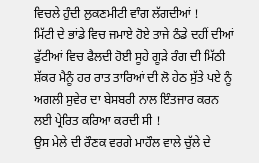ਵਿਚਲੇ ਹੁੰਦੀ ਲੁਕਣਮੀਟੀ ਵਾੰਗ ਲੱਗਦੀਆਂ !
ਮਿੱਟੀ ਦੇ ਭਾਂਡੇ ਵਿਚ ਜਮਾਏ ਹੋਏ ਤਾਜੇ ਠੰਡੇ ਦਹੀਂ ਦੀਆਂ ਫੁੱਟੀਆਂ ਵਿਚ ਫੈਲਦੀ ਹੋਈ ਸੂਹੇ ਗੂੜੇ ਰੰਗ ਦੀ ਮਿੱਠੀ ਸ਼ੱਕਰ ਮੈਨੂੰ ਹਰ ਰਾਤ ਤਾਰਿਆਂ ਦੀ ਲੋ ਹੇਠ ਸੁੱਤੇ ਪਏ ਨੂੰ ਅਗਲੀ ਸੁਵੇਰ ਦਾ ਬੇਸਬਰੀ ਨਾਲ ਇੰਤਜਾਰ ਕਰਨ ਲਈ ਪ੍ਰੇਰਿਤ ਕਰਿਆ ਕਰਦੀ ਸੀ !
ਉਸ ਮੇਲੇ ਦੀ ਰੌਣਕ ਵਰਗੇ ਮਾਹੌਲ ਵਾਲੇ ਚੁੱਲੇ ਦੇ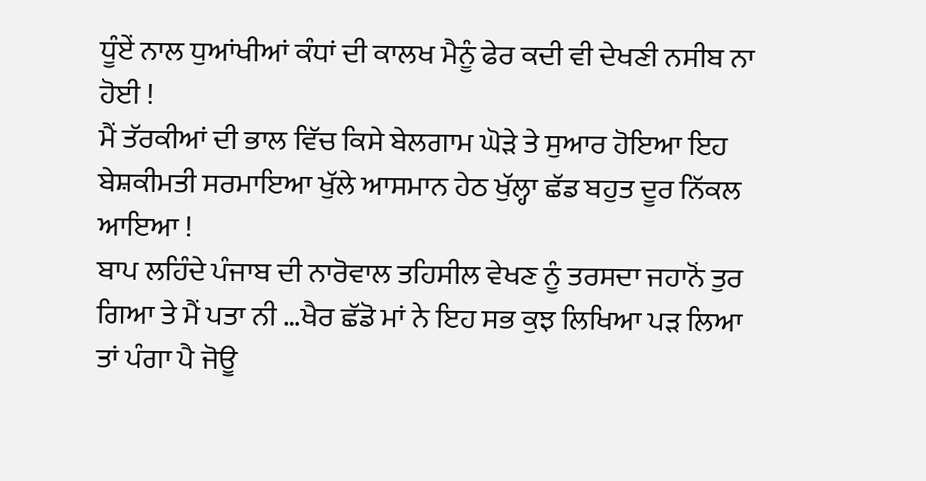ਧੂੰਏਂ ਨਾਲ ਧੁਆਂਖੀਆਂ ਕੰਧਾਂ ਦੀ ਕਾਲਖ ਮੈਨੂੰ ਫੇਰ ਕਦੀ ਵੀ ਦੇਖਣੀ ਨਸੀਬ ਨਾ ਹੋਈ !
ਮੈਂ ਤੱਰਕੀਆਂ ਦੀ ਭਾਲ ਵਿੱਚ ਕਿਸੇ ਬੇਲਗਾਮ ਘੋੜੇ ਤੇ ਸੁਆਰ ਹੋਇਆ ਇਹ ਬੇਸ਼ਕੀਮਤੀ ਸਰਮਾਇਆ ਖੁੱਲੇ ਆਸਮਾਨ ਹੇਠ ਖੁੱਲ੍ਹਾ ਛੱਡ ਬਹੁਤ ਦੂਰ ਨਿੱਕਲ ਆਇਆ !
ਬਾਪ ਲਹਿੰਦੇ ਪੰਜਾਬ ਦੀ ਨਾਰੋਵਾਲ ਤਹਿਸੀਲ ਵੇਖਣ ਨੂੰ ਤਰਸਦਾ ਜਹਾਨੋਂ ਤੁਰ ਗਿਆ ਤੇ ਮੈਂ ਪਤਾ ਨੀ …ਖੈਰ ਛੱਡੋ ਮਾਂ ਨੇ ਇਹ ਸਭ ਕੁਝ ਲਿਖਿਆ ਪੜ ਲਿਆ ਤਾਂ ਪੰਗਾ ਪੈ ਜੋਊ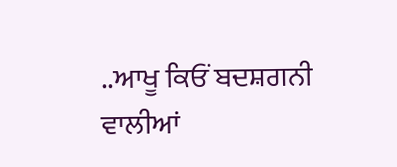..ਆਖੂ ਕਿਓਂ ਬਦਸ਼ਗਨੀ ਵਾਲੀਆਂ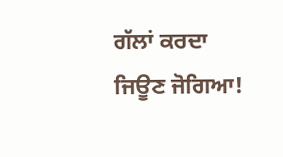ਗੱਲਾਂ ਕਰਦਾ ਜਿਊਣ ਜੋਗਿਆ!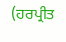(ਹਰਪ੍ਰੀਤ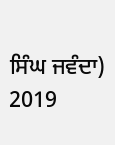ਸਿੰਘ ਜਵੰਦਾ)
2019